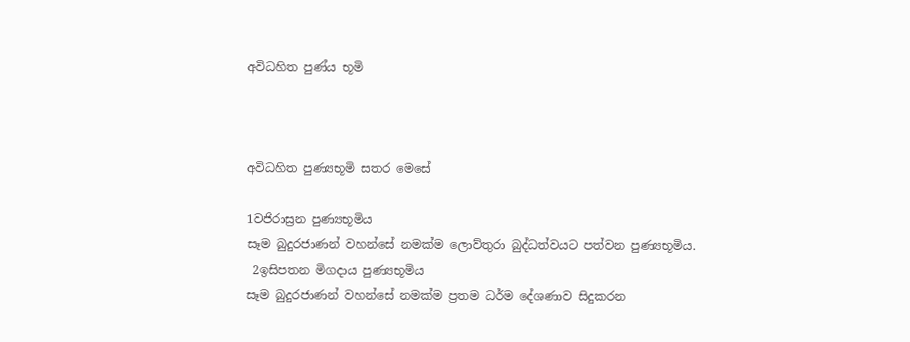අවිධහිත පුණ්ය භූමි



අවිධහිත පුණ්‍යභූමි සතර මෙසේ

1වජිරාස්‍රන පුණ්‍යභූමිය
සෑම බුදුරජාණන් වහන්සේ නමක්ම ලොව්තුරා බුද්ධත්වයට පත්වන පුණ්‍යභූමිය.
 2ඉසිපතන මිගදාය පුණ්‍යභූමිය
සෑම බුදුරජාණන් වහන්සේ නමක්ම ප්‍රතම ධර්ම දේශණාව සිදුකරන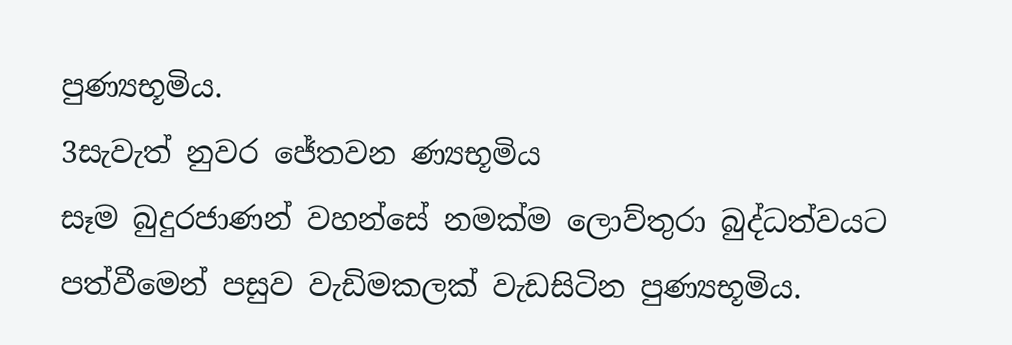පුණ්‍යභූමිය.
3සැවැත් නුවර ජේතවන ණ්‍යභූමිය
සෑම බුදුරජාණන් වහන්සේ නමක්ම ලොව්තුරා බුද්ධත්වයට පත්වීමෙන් පසුව වැඩිමකලක් වැඩසිටින පුණ්‍යභූමිය.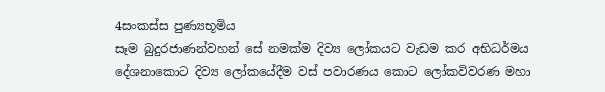4සංකස්ස පුණ්‍යභූමිය
සෑම බුදුරජාණන්වහන් සේ නමක්ම දිව්‍ය ලෝකයට වැඩම කර අභිධර්මය දේශනාකොට දිව්‍ය ලෝකයේදීම වස් පවාරණය කොට ලෝකවිවරණ මහා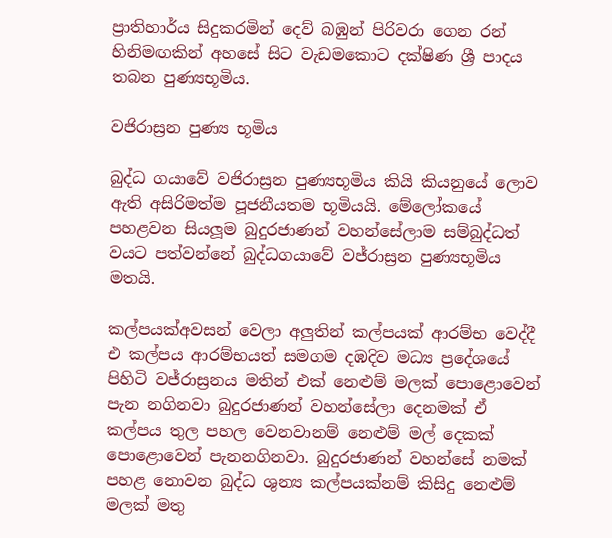ප්‍රාතිහාර්ය සිදුකරමින් දෙව් බඹුන් පිරිවරා ගෙන රන් හිනිමඟකින් අහසේ සිට වැඩමකොට දක්ෂිණ ශ්‍රී පාදය තබන පුණ්‍යභූමිය.

වජිරාස්‍රන පුණ්‍ය භූමිය

බුද්ධ ගයාවේ වජිරාස්‍රන පුණ්‍යභූමිය කියි කියනුයේ ලොව ඇති අසිරිමත්ම පූජනීයතම භූමියයි. මේලෝකයේ පහළවන සියලූම බුදුරජාණන් වහන්සේලාම සම්බුද්ධත් වයට පත්වන්නේ බුද්ධගයාවේ වජ්රාස්‍රන පුණ්‍යභූමිය මතයි.

කල්පයක්අවසන් වෙලා අලුතින් කල්පයක් ආරම්භ වෙද්දී එ කල්පය ආරම්භයත් සමගම දඹදිව මධ්‍ය ප්‍රදේශයේ පිහිටි වජ්රාස්‍රනය මතින් එක් නෙළුම් මලක් පොළොවෙන් පැන නගිනවා බුදුරජාණන් වහන්සේලා දෙනමක් ඒ කල්පය තුල පහල වෙනවානම් නෙළුම් මල් දෙකක් පොළොවෙන් පැනනගිනවා. බුදුරජාණන් වහන්සේ නමක් පහළ නොවන බුද්ධ ශුන්‍ය කල්පයක්නම් කිසිදු නෙළුම් මලක් මතු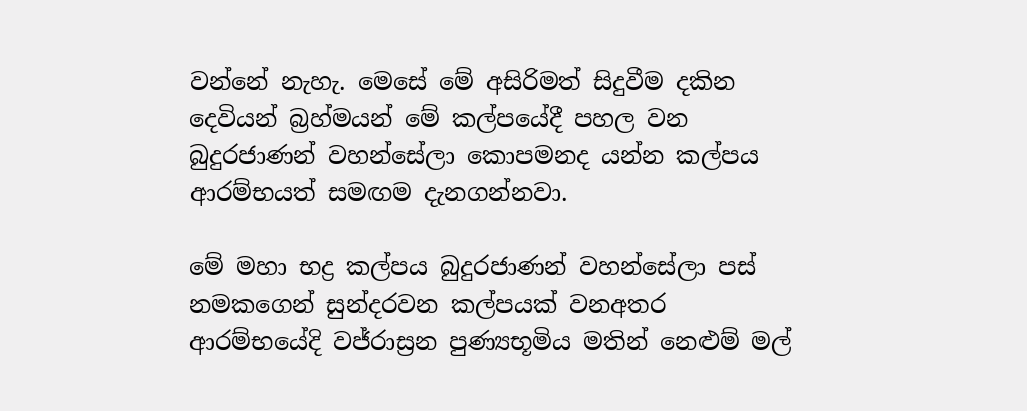වන්නේ නැහැ. මෙසේ මේ අසිරිමත් සිදුවීම දකින දෙවියන් බ්‍රහ්මයන් මේ කල්පයේදී පහල වන බුදුරජාණන් වහන්සේලා කොපමනද යන්න කල්පය ආරම්භයත් සමඟම දැනගන්නවා.

මේ මහා භද්‍ර කල්පය බුදුරජාණන් වහන්සේලා පස් නමකගෙන් සුන්දරවන කල්පයක් වනඅතර ආරම්භයේදි වජ්රාස්‍රන පුණ්‍යභූමිය මතින් නෙළුම් මල්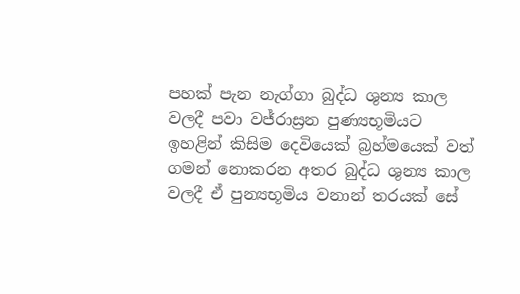පහක් පැන නැග්ගා බුද්ධ ශුන්‍ය කාල වලදී පවා වජ්රාස්‍රන පුණ්‍යභූමියට ඉහළින් කිසිම දෙවියෙක් බ්‍රහ්මයෙක් වත් ගමන් නොකරන අතර බුද්ධ ශුන්‍ය කාල වලදී ඒ පුන්‍යභූමිය වනාන් තරයක් සේ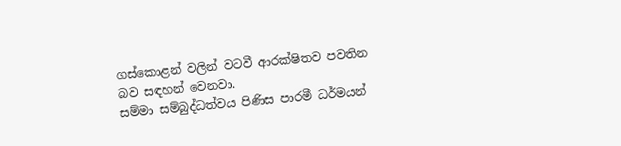ගස්කොළන් වලින් වටවී ආරක්ෂිතව පවතින බව සඳහන් වෙනවා.
සම්මා සම්බුද්ධත්වය පිණිස පාරමී ධර්මයන්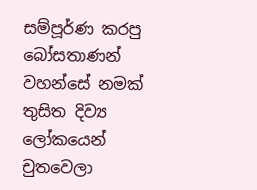සම්පූර්ණ කරපු බෝසතාණන් වහන්සේ නමක් තුසිත දිව්‍ය ලෝකයෙන් චුතවෙලා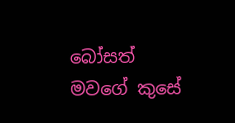බෝසත් මවගේ කුසේ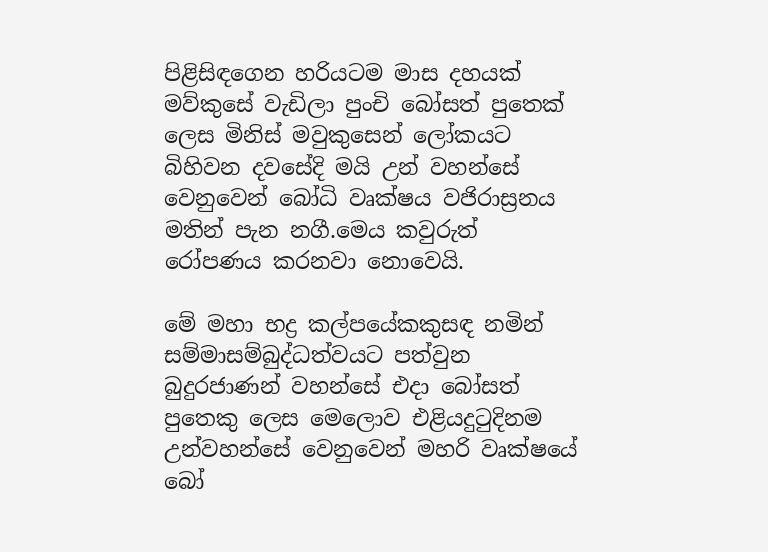පිළිසිඳගෙන හරියටම මාස දහයක් මව්කුසේ වැඩිලා පුංචි බෝසත් පුතෙක් ලෙස මිනිස් මවුකුසෙන් ලෝකයට බිහිවන දවසේදි මයි උන් වහන්සේ වෙනුවෙන් ‍‍‍බෝධි වෘක්ෂය වජිරාස්‍රනය මතින් පැන නගී.මෙය කවුරුත් රෝපණය කරනවා නොවෙයි.

මේ මහා භද්‍ර කල්පයේකකුසඳ නමින් සම්මාසම්බුද්ධත්වයට පත්වුන බුදුරජාණන් වහන්සේ එදා බෝසත් පුතෙකු ලෙස මෙලොව එළියදුටුදිනම උන්වහන්සේ වෙනුවෙන් මහරි වෘක්ෂයේ බෝ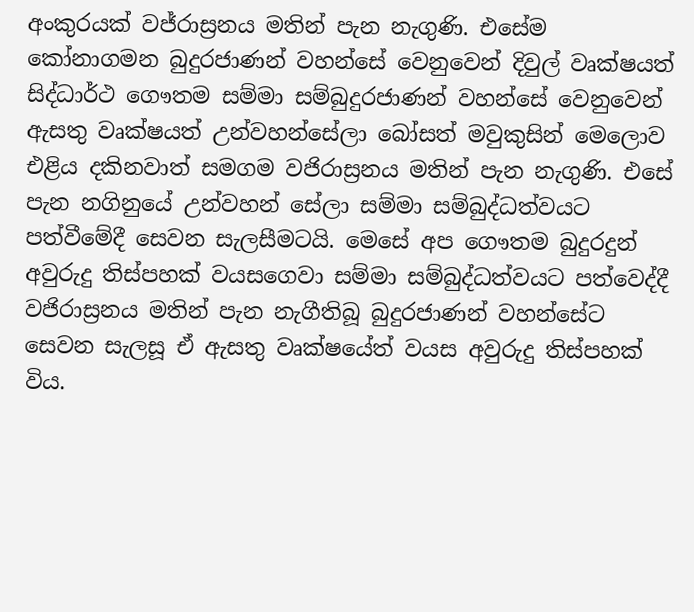අංකුරයක් වජ්රාස්‍රනය මතින් පැන නැගුණි. එසේම කෝනාගමන බුදුරජාණන් වහන්සේ වෙනුවෙන් දිවුල් වෘක්ෂයත් සිද්ධාර්ථ ‍ගෞතම සම්මා සම්බුදුරජාණන් වහන්සේ වෙනුවෙන් ඇසතු වෘක්ෂයත් උන්වහන්සේලා බෝසත් මවුකුසින් මෙලොව එළිය දකිනවාත් සමගම වජිරාස්‍රනය මතින් පැන නැගුණි. එසේ පැන නගිනුයේ උන්වහන් සේලා සම්මා සම්බුද්ධත්වයට පත්වීමේදී සෙවන සැලසීමටයි. මෙසේ අප ගෞතම බුදුරදුන් අවුරුදු තිස්පහක් වයසගෙවා සම්මා සම්බුද්ධත්වයට පත්වෙද්දී වජිරාස්‍රනය මතින් පැන නැගීතිබූ බුදුරජාණන් වහන්සේට සෙවන සැලසූ ඒ ඇසතු වෘක්ෂයේත් වයස අවුරුදු තිස්පහක් විය.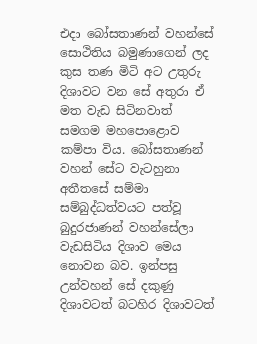එදා බෝසතාණන් වහන්සේ සොථිතිය බමුණාගෙන් ලද කුස තණ මිටි අට උතුරු දිශාවට වන සේ අතුරා ඒ මත වැඩ සිටිනවාත් සමගම මහපො‍ළොව කම්පා විය. බෝසතාණන් වහන් සේට වැටහුනා අතීතසේ සම්මා සම්බුද්ධත්වයට පත්වූ බුදුරජාණන් වහන්සේලා වැඩසිටිය දිශාව මෙය නොවන බව. ඉන්පසු උන්වහන් සේ දකුණු දිශාවටත් බටහිර දිශාවටත්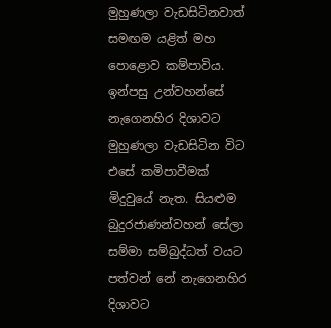මුහුණලා වැඩසිටිනවාත් සමඟම යළිත් මහ පොළොව කම්පාවිය. ඉන්පසු උන්වහන්සේ නැගෙනහිර දිශාවට මුහුණලා වැඩසිටින විට එසේ කමිපාවීමක් මිදුවුයේ නැත. සියළුම බුදුරජාණන්වහන් සේලා සම්මා සම්බුද්ධත් වයට පත්වන් නේ නැගෙනහිර දිශාවට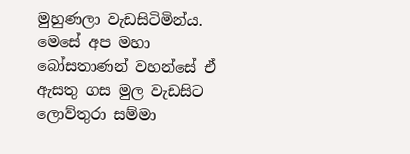මුහුණලා වැඩසිටිමින්ය. මෙසේ අප මහා බෝසතාණන් වහන්සේ ඒ ඇසතු ගස මුල වැඩසිට ලොව්තුරා සම්මා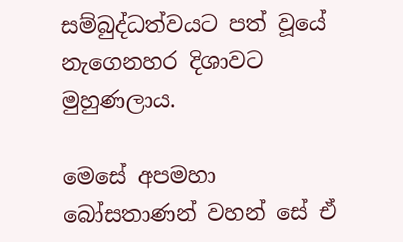සම්බුද්ධත්වයට පත් වූයේ නැගෙනහර දිශාවට මුහුණලාය.

මෙසේ අපමහා බෝසතාණන් වහන් සේ ඒ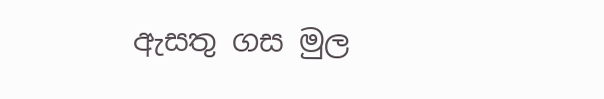ඇසතු ගස මුල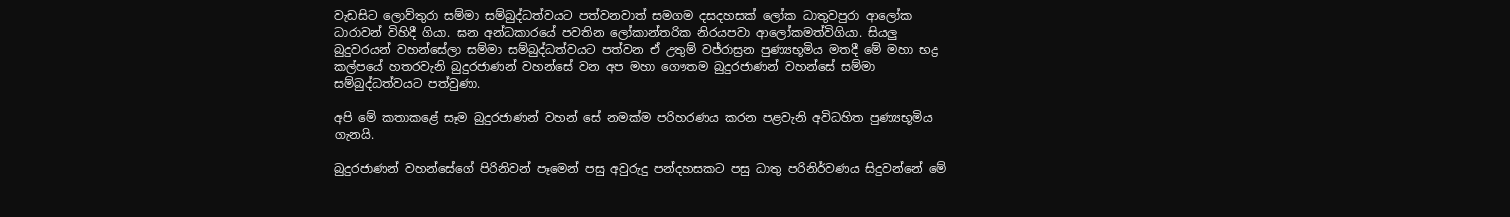වැඩසිට ලොව්තුරා සම්මා සම්බුද්ධත්වයට පත්වනවාත් සමගම දසදහසක් ලෝක ධාතුවපුරා ආලෝක ධාරාවන් විහිදී ගියා. ඝන අන්ධකාර‍යේ පවතින ලෝකාන්තරික නිරයපවා ආලෝකමත්විගියා. සියලු බුදුවරයන් වහන්සේලා සම්මා සම්බුද්ධත්වයට පත්වන ඒ උතුම් වජ්රාස්‍රන පුණ්‍යභූමිය මතදී මේ මහා භද්‍ර කල්පයේ හතරවැනි බුදුරජාණන් වහන්සේ වන අප මහා ගෞතම බුදුරජාණන් වහන්සේ සම්මා සම්බුද්ධත්වයට පත්වුණා.

අපි මේ කතාකළේ සෑම බුදුරජාණන් වහන් සේ නමක්ම පරිහරණය කරන පළවැනි අවිධහිත පුණ්‍යභූමිය ගැනයි.

බුදුරජාණන් වහන්සේගේ පිරිනිවන් පෑමෙන් පසු අවුරුදු පන්දහසකට පසු ධාතු පරිනිර්වණය සිදුවන්නේ මේ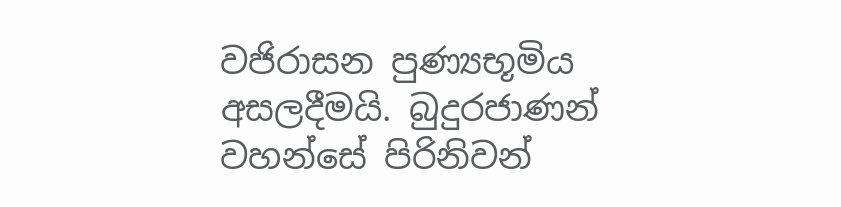වජිරාසන පුණ්‍යභූමිය අසලදීමයි. බුදුරජාණන් වහන්සේ පිරිනිවන්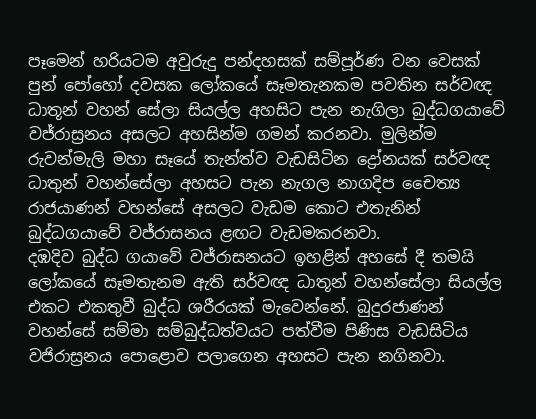පෑමෙන් හරියටම අවුරුදු පන්දහසක් සම්පූර්ණ වන වෙසක් පුන් පෝහෝ දවසක ලෝකයේ සෑමතැනකම පවතින සර්වඥ ධාතූන් වහන් සේලා සියල්ල අහසිට පැන නැගිලා බුද්ධගයාවේ වජ්රාස්‍රනය අසලට අහසින්ම ගමන් කරනවා. මුලින්ම රුවන්මැලි මහා සෑයේ තැන්ත්ව වැඩසිටින ද්‍රෝනයක් සර්වඥ ධාතුන් වහන්සේලා අහසට පැන නැගල නාගදිප චෛත්‍ය රාජයාණන් වහන්සේ අසලට වැඩම කොට එතැනින් බුද්ධගයාවේ වජ්රාසනය ළඟට වැඩමකරනවා.
දඹදිව බුද්ධ ග‍යාවේ වජ්රාසනයට ඉහළින් අහසේ දී තමයි ලෝකයේ සෑමතැනම ඇති සර්වඥ ධාතූන් වහන්සේලා සියල්ල එකට එකතුවී බුද්ධ ශරීරයක් මැවෙන්නේ. බුදුරජාණන් වහන්සේ සම්මා සම්බුද්ධත්වයට පත්වීම පිණිස වැඩසිටිය වජිරාස්‍රනය පොළොව පලාගෙන අහසට පැන නගිනවා.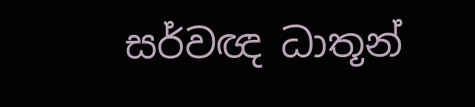සර්වඥ ධාතූන්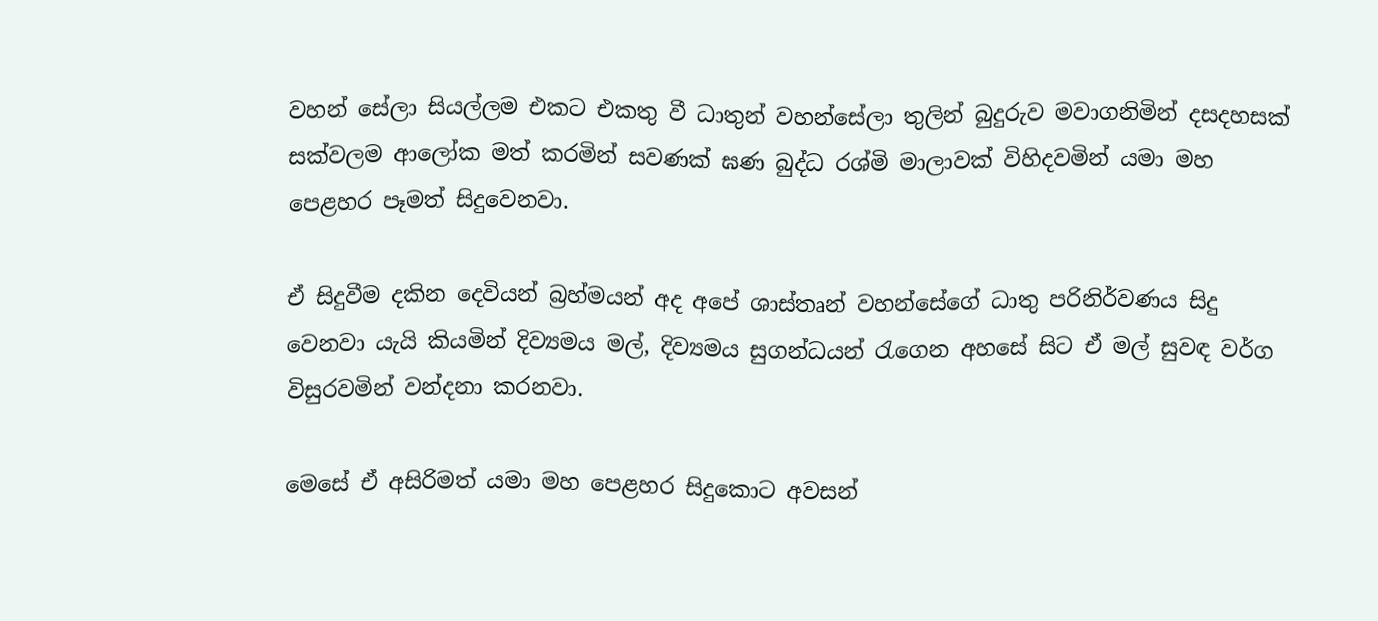වහන් සේලා සියල්ලම එකට එකතු වී ධාතුන් වහන්සේලා තුලින් බුදුරුව මවාගනිමින් දසදහසක් සක්වලම ආලෝක මත් කරමින් සවණක් ඝණ බුද්ධ රශ්මි මාලාවක් විහිදවමින් යමා මහ පෙළහර පෑමත් සිදුවෙනවා.

ඒ සිදුවීම දකින දෙවියන් බ්‍රහ්මයන් අද අපේ ශාස්තෘන් වහන්සේගේ ධාතු පරිනිර්වණය සිදු වෙනවා යැයි කියමින් දිව්‍යමය මල්, දිව්‍යමය සුගන්ධයන් රැගෙන අහසේ සිට ඒ මල් සුවඳ වර්ග විසුරවමින් වන්දනා කරනවා.

මෙසේ ඒ අසිරිමත් යමා මහ පෙළහර සිදුකොට අවසන්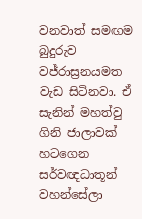වනවාත් සමඟම බුදුරුව වජ්රාස්‍රනයමත වැඩ සිටිනවා. ඒ සැනින් මහත්වු ගිනි ජාලාවක් හටගෙන සර්වඥධාතූන් වහන්සේලා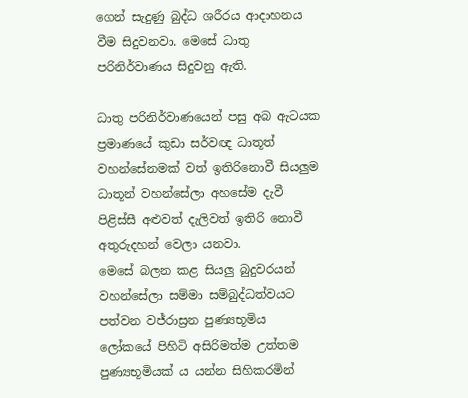ගෙන් සැදුණු බුද්ධ ශරීරය ආදාහනය වීම සිදුවනවා. මෙ‍සේ ධාතු පරිනිර්වාණය සිදුවනු ඇති.

ධාතු පරිනිර්වාණයෙන් පසු අබ ඇටයක  ප්‍රමාණයේ කුඩා සර්වඥ ධාතූත් වහන්සේනමක් වත් ඉතිරිනොවී සියලුම ධාතූන් වහන්සේලා අහසේම දැවී පිළිස්සී අළුවත් දැලිවත් ඉතිරි නොවී අතුරුදහන් වෙලා යනවා.
මෙසේ බලන කළ සියලු බුදුවරයන් වහන්සේලා සම්මා සම්බුද්ධත්වයට පත්වන වජ්රාස්‍රන පුණ්‍යභූමිය ලෝකයේ පිහිටි අසිරිමත්ම උත්තම පුණ්‍යභූමියක් ය යන්න සිහිකරමින්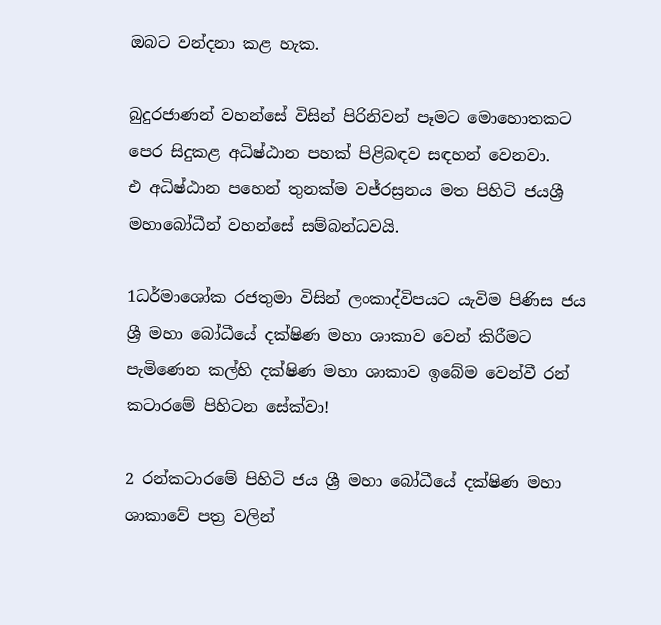ඔබට වන්දනා කළ හැක.

බුදුරජාණන් වහන්සේ විසින් පිරිනිවන් පෑමට මොහොතකට පෙර සිදුකළ අධිෂ්ඨාන පහක් පිළිබඳව සඳහන් වෙනවා.
එ අධිෂ්ඨාන පහෙන් තුනක්ම වජ්රස්‍රනය මත පිහිටි ජයශ්‍රී මහාබෝධීන් වහන්සේ සම්බන්ධවයි.

1ධර්මාශෝක රජතුමා විසින් ලංකාද්විපයට යැවිම පිණිස ජය ශ්‍රී මහා බෝධීයේ දක්ෂිණ මහා ශාකාව වෙන් කිරීමට පැමිණෙන කල්හි දක්ෂිණ මහා ශාකාව ඉබේම වෙන්වී රන් ක‍ටාරමේ පිහිටන සේක්වා!

2 රන්කටාරමේ පිහිටි ජය ශ්‍රී මහා බෝධීයේ දක්ෂිණ මහා ශාකා‍වේ පත්‍ර වලින්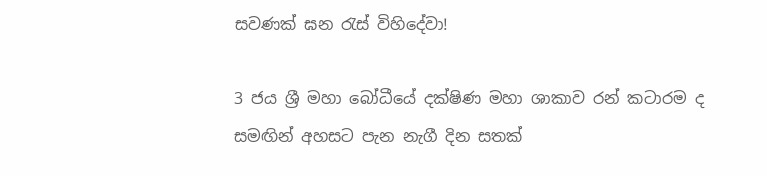සවණක් ඝන රැස් විහිදේවා!

3 ජය ශ්‍රී මහා බෝධීයේ දක්ෂිණ මහා ශාකාව රන් කටාරම ද සමඟින් අහසට පැන නැගී දින සතක්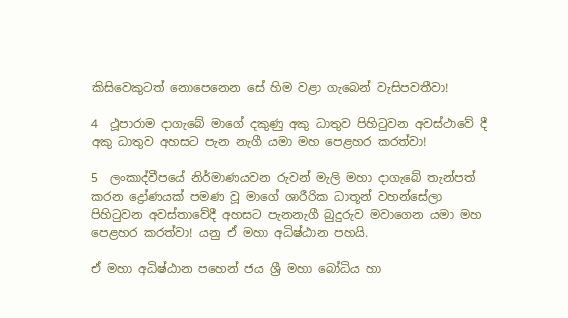කිසිවෙකුටත් නොපෙනෙන සේ හිම වළා ගැබෙන් වැසිපවතීවා!

4  ථූපාරාම දාගැබේ මාගේ දකුණු අකු ධාතුව පිහිටුවන අවස්ථාවේ දී අකු ධාතුව අහසට පැන නැගී යමා මහ පෙළහර කරත්වා!

5  ලංකාද්වීපයේ නිර්මාණයවන රුවන් මැලි මහා දාගැබේ තැන්පත් කරන ද්‍රෝණයක් පමණ වූ මාගේ ශාරීරික ධාතූන් වහන්සේලා පිහිටුවන අවස්තාවේදී අහසට පැනනැගී බුදුරුව මවාගෙන යමා මහ පෙළහර කරත්වා! යනු ඒ මහා අධිෂ්ඨාන පහයි.

ඒ මහා අධිෂ්ඨාන පහෙන් ජය ශ්‍රී මහා බෝධිය හා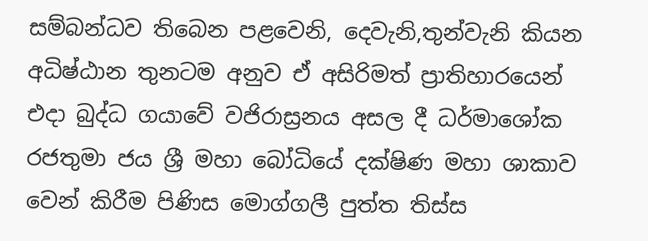සම්බන්ධව තිබෙන පළවෙනි, දෙවැනි,තුන්වැනි කියන අධිෂ්ඨාන තුනටම අනුව ඒ අසිරිමත් ප්‍රාතිහාරයෙන් එදා බුද්ධ ගයාවේ වජිරාස්‍රනය අසල දී ධර්මාශෝක රජතුමා ජය ශ්‍රී මහා බෝධියේ දක්ෂිණ මහා ශාකාව වෙන් කිරීම පිණිස මොග්ගලී පුත්ත තිස්ස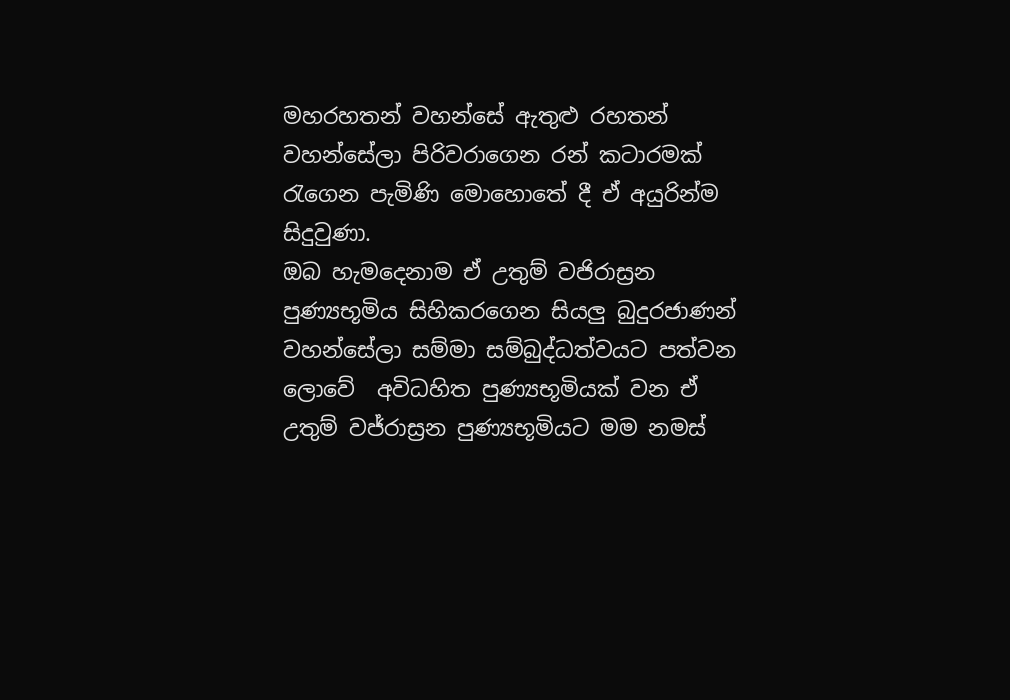මහරහතන් වහන්සේ ඇතුළු රහතන් වහන්සේලා පිරිවරාගෙන රන් කටාරමක් රැගෙන පැමිණි මොහොතේ දී ඒ අයුරින්ම සිදුවුණා.
ඔබ හැමදෙනාම ඒ උතුම් වජිරාස්‍රන පුණ්‍යභූමිය සිහිකරගෙන සියලු බුදුරජාණන් වහන්සේලා සම්මා සම්බුද්ධත්වයට පත්වන ලොවේ  අවිධහිත පුණ්‍යභූමියක් වන ඒ උතුම් වජ්රාස්‍රන පුණ්‍යභූමියට මම නමස්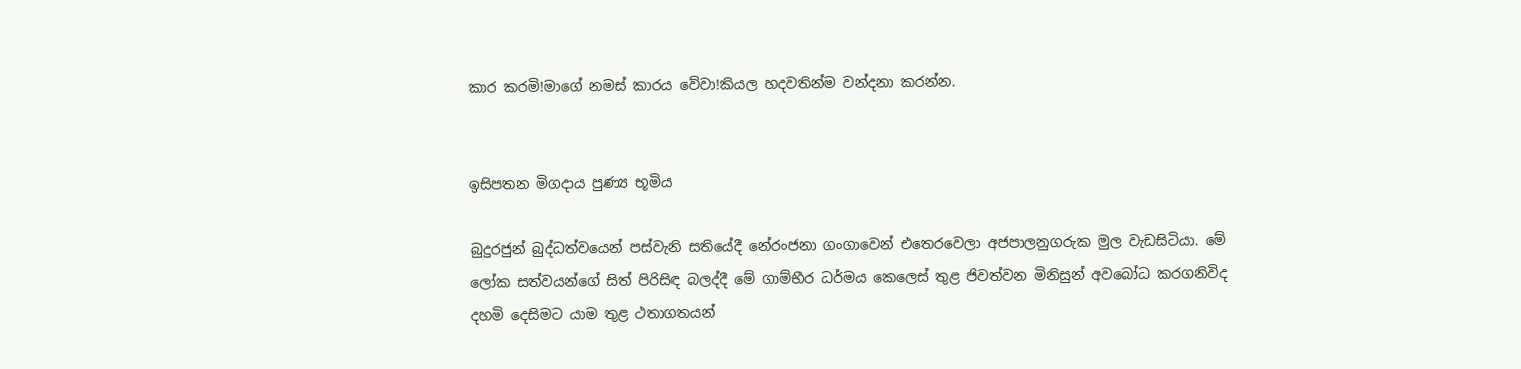කාර කරමි!මාගේ නමස් කාරය වේවා!කියල හදවතින්ම වන්දනා කරන්න.


ඉසිපතන මිගදාය පුණ්‍ය භූමිය

බුදුරජුන් බුද්ධත්වයෙන් පස්වැනි සතියේදී නේරංජනා ගංගාවෙන් එතෙරවෙලා අජපාලනුගරුක මුල වැඩසිටියා. මේ ලෝක සත්වයන්ගේ සිත් පිරිසිඳ බලද්දී මේ ගාම්භීර ධර්මය ‍කෙලෙස් තුළ ජිවත්වන මිනිසුන් අවබෝධ කරගනිවිද දහමි දෙසිමට යාම තුළ ථතාගතයන්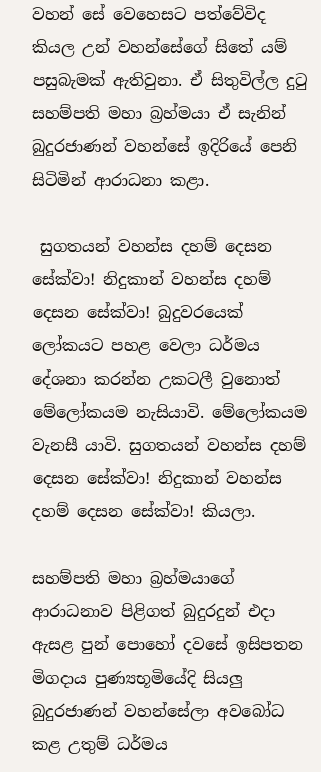වහන් සේ වෙහෙසට පත්වේවිද කියල උන් වහන්සේගේ සිතේ යම් පසුබැමක් ඇතිවුනා. ඒ සිතුවිල්ල දුටු සහම්පති මහා බ්‍රහ්මයා ඒ සැනින් බුදුරජාණන් වහන්සේ ඉදිරියේ පෙනි සිටිමින් ආරාධනා කළා.

 සුගතයන් වහන්ස දහම් දෙසන සේක්වා! නිදුකාන් වහන්ස දහම් දෙසන සේක්වා! බුදුවරයෙක් ලෝකයට පහළ වෙලා ධර්මය දේශනා කරන්න උකටලී වුනොත් මේලෝකයම නැසියාවි. මේලෝකයම වැනසී යාවි. සුගතයන් වහන්ස දහම් දෙසන සේක්වා! නිදුකාන් වහන්ස දහම් දෙසන සේක්වා! කියලා.

සහම්පති මහා බ්‍රහ්මයාගේ ආරාධනාව පිළිගත් බුදුරදුන් එදා ඇසළ පුන් පොහෝ දවසේ ඉසිපතන මිගදාය පුණ්‍යභූමියේදි සියලු බුදුරජාණන් වහන්සේලා අවබෝධ කළ උතුම් ධර්මය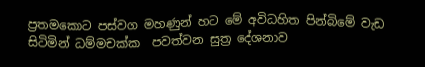ප්‍රතමකොට පස්වග මහණුන් හට මේ අවිධහිත පින්බිමේ වැඩ සිටිමින් ධම්මචක්ක  පවත්වන සුත්‍ර දේශනාව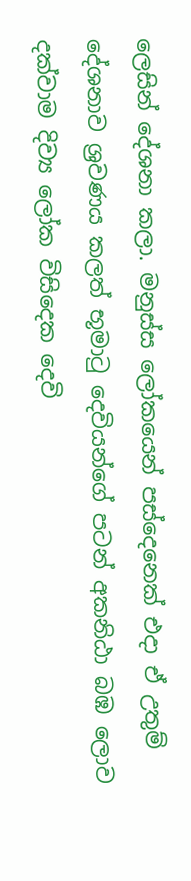ලෙසින් දේශනා කලා. මනුස්ස ලෝකයෙන් පස්දෙනෙක් එදා ඒ උතුම් දේශනාව ශ්‍රවණය කලත් භූමාටු දෙවියන්ගේ පටන් අකනිඨා බඹ ලොව දක්වාම දිව්‍ය ලෝක විසිදෙක දෙවි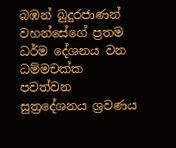බඹන් බුදුරජාණන් වහන්සේගේ ප්‍රතම ධර්ම දේශනය වන ධම්මචක්ක පවත්වන සුත්‍රදේශනය ශ්‍රවණය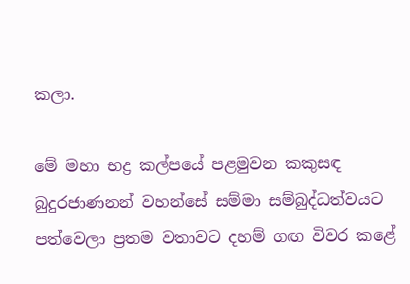කලා.

මේ මහා භද්‍ර කල්පයේ පළමුවන කකුසඳ බුදුරජාණනන් වහන්සේ සම්මා සම්බුද්ධත්වයට පත්වෙලා ප්‍රතම වතාවට දහම් ගඟ විවර කළේ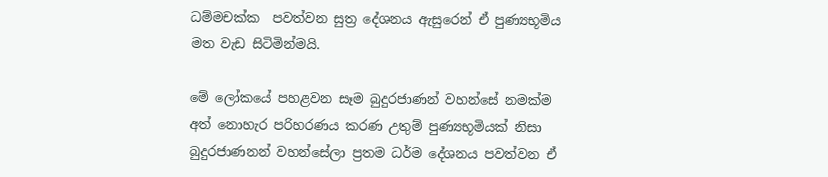ධම්මචක්ක  පවත්වන සුත්‍ර දේශනය ඇසුරෙන් ඒ පුණ්‍යභූමිය මත වැඩ සිටිමින්මයි.

මේ ලෝකයේ පහළවන සෑම බුදුරජාණන් වහන්සේ නමක්ම අත් නොහැර පරිහරණය කරණ උතුම් පුණ්‍යභූමියක් නිසා බුදුරජාණනන් වහන්සේලා ප්‍රතම ධර්ම දේශනය පවත්වන ඒ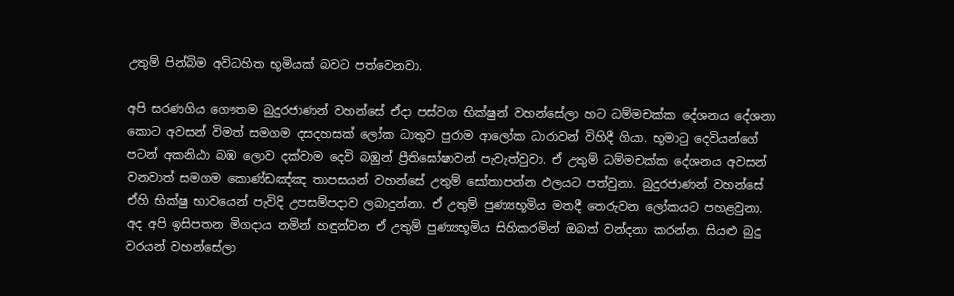උතුම් පින්බිම අවිධහිත භූමියක් බවට පත්වෙනවා.

අපි සරණගිය ගෞතම බුදුරජාණන් වහන්සේ ඒදා පස්වග භික්ෂුන් වහන්සේලා හට ධම්මචක්ක දේශනය දේශනා කොට අවසන් විමත් සමගම දසදහසක් ලෝක ධාතුව පුරාම ආලෝක ධාරාවන් විහිදී ගියා. භූමාටු දෙවියන්ගේ පටන් අකනිඨා බඹ ලොව දක්වාම දෙවි බඹුන් ප්‍රීතිඝෝෂාවන් පැවැත්වුවා. ඒ උතුම් ධම්මචක්ක දේශනය අවසන් වනවාත් සමගම කොණ්ඩඤ්ඤ තාපසයන් වහන්සේ උතුම් සෝතාපන්න ඵලයට පත්වුනා. බුදුරජාණන් වහන්සේ ඒහි භික්ෂු භාවයෙන් පැවිදි උපසම්පදාව ලබාදුන්නා. ඒ උතුම් පුණ්‍යභූමිය මතදී තෙරුවන ලෝකයට පහළවුනා. අද අපි ඉසිපතන මිගදාය නමින් හඳුන්වන ඒ උතුම් පුණ්‍යභූමිය සිහිකරමින් ඔබත් වන්දනා කරන්න. සියළු බුදු වරයන් වහන්සේලා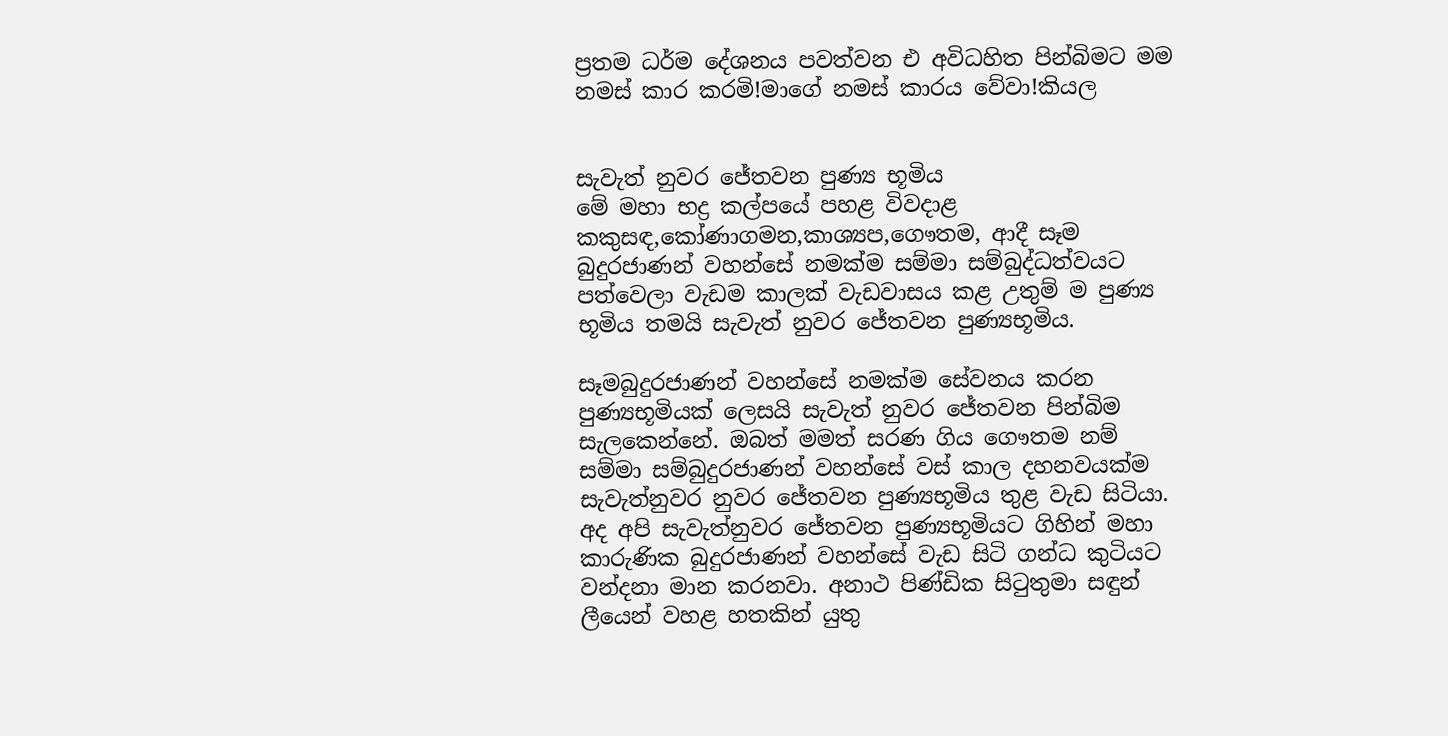ප්‍රතම ධර්ම දේශනය පවත්වන එ අවිධහිත පින්බිමට මම නමස් කාර කරමි!මාගේ නමස් කාරය වේවා!කියල


සැවැත් නුවර ජේතවන පුණ්‍ය භූමිය
මේ මහා භද්‍ර කල්පයේ පහළ විවදාළ කකුසඳ,කෝණාගමන,කාශ්‍යප,ගෞතම, ආදී සෑම බුදුරජාණන් වහන්සේ නමක්ම සම්මා සම්බුද්ධත්වයට පත්වෙලා වැඩම කාලක් වැඩවාසය කළ උතුම් ම පුණ්‍ය භූමිය තමයි සැවැත් නුවර ජේතවන පුණ්‍යභූමිය.

සෑමබුදුරජාණන් වහන්සේ නමක්ම සේවනය කරන පුණ්‍යභූමියක් ලෙසයි සැවැත් නුවර ජේතවන පින්බිම සැලකෙන්නේ. ඔබත් මමත් සරණ ගිය ගෞතම නම් සම්මා සම්බුදුරජාණන් වහන්සේ වස් කාල දහනවයක්ම සැවැත්නුවර නුවර ජේතවන පුණ්‍යභූමිය තුළ වැඩ සිටියා. අද අපි සැවැත්නුවර ජේතවන පුණ්‍යභූමියට ගිහින් මහා කාරුණික බුදුරජාණන් වහන්සේ වැඩ සිටි ගන්ධ කුටියට වන්දනා මාන කරනවා. අනාථ පිණ්ඩික සිටුතුමා සඳුන් ලීයෙන් වහළ හතකින් යුතු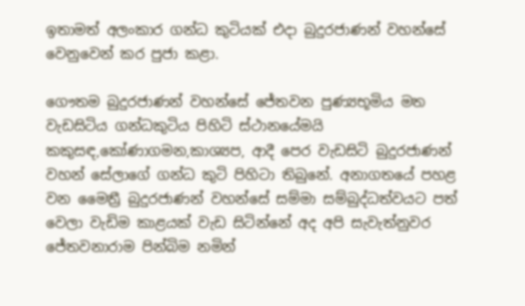ඉතාමත් අලංකාර ගන්ධ කුටියක් එදා බුදුරජාණන් වහන්සේ වෙනුවෙන් කර පුජා කළා.

ගෞතම බුදුරජාණන් වහන්සේ ජේතවන පුණ්‍යභූමිය මත වැඩසිටිය ගන්ධකුටිය පිහිටි ස්ථානයේමයි කකුසඳ,කෝණාගමන,කාශ්‍යප, ආදී පෙර වැඩසිටි බුදුරජාණන් වහන් සේලාගේ ගන්ධ කුටි පිහිටා තිබුනේ. අනාගතයේ පහළ වන මෛත්‍රී බුදුරජාණන් වහන්සේ සම්මා සම්බුද්ධත්වයට පත් වෙලා වැඩිම කාළයක් වැඩ සිටින්නේ අද අපි සැවැත්නුවර ජේතවනාරාම පින්බිම නමින්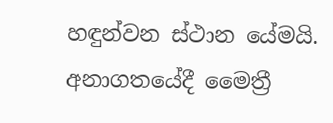හඳුන්වන ස්ථාන යේමයි. අනාගතයේදී මෛත්‍රී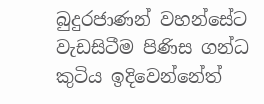බුදුරජාණන් වහන්සේට වැඩසිටීම පිණිස ගන්ධ කුටිය ඉදිවෙන්නේත්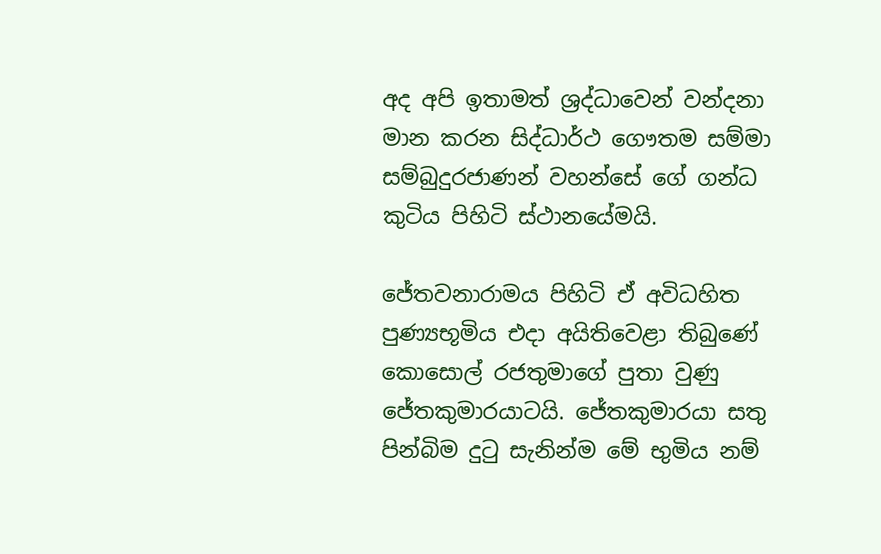අද අපි ඉතාමත් ශ්‍රද්ධාවෙන් වන්දනා මාන කරන සිද්ධාර්ථ ගෞතම සම්මා සම්බුදුරජාණන් වහන්සේ ගේ ගන්ධ කුටිය පිහිටි ස්ථානයේමයි.

ජේතවනාරාමය පිහි‍ටි ඒ අවිධහිත පුණ්‍යභූමිය එදා අයිතිවෙළා තිබුණේ කොසොල් රජතුමාගේ පුතා වුණු ජේතකුමාරයාටයි. ජේතකුමාරයා සතු පින්බිම දුටු සැනින්ම මේ භුමිය නම්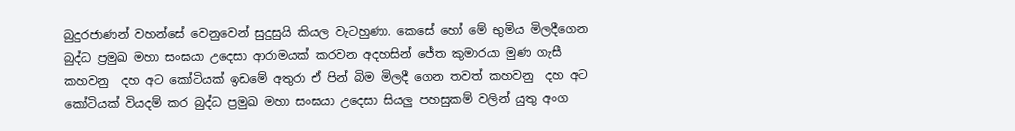බුදුරජාණන් වහන්සේ වෙනුවෙන් සුදුසුයි කියල වැටහුණා. කෙසේ හෝ මේ භුමිය මිලදීගෙන බුද්ධ ප්‍රමුඛ මහා සංඝයා උදෙසා ආරාමයක් කරවන අදහසින් ජේත කුමාරයා මුණ ගැසී කහවනු  දහ අට කෝටියක් ඉඩමේ අතුරා ඒ පින් බිම මිලදී ගෙන තවත් කහවනු  දහ අට කෝටියක් වියදම් කර බුද්ධ ප්‍රමුඛ මහා සංඝයා උදෙසා සියලු පහසුකම් වලින් යුතු අංග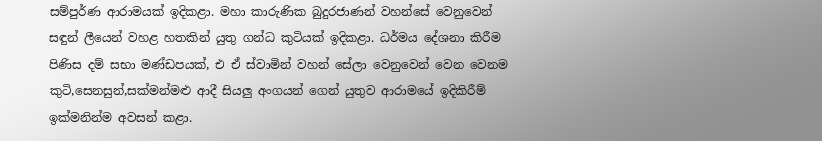සම්පුර්ණ ආරාමයක් ඉදිකළා. මහා කාරුණික බුදුරජාණන් වහන්සේ වෙනුවෙන් සඳුන් ලීයෙන් වහළ හතකින් යුතු ගන්ධ කුටියක් ඉදිකළා. ධර්මය දේශනා කිරීම පිණිස දම් සභා මණ්ඩපයක්, එ ඒ ස්වාමින් වහන් සේලා වෙනුවෙන් වෙන වෙනම කුටි,සෙනසුන්,සක්මන්මළු ආදී සියලු අංගයන් ගෙන් යුතුව ආරාමයේ ඉදිකිරීම් ඉක්මනින්ම අවසන් කළා.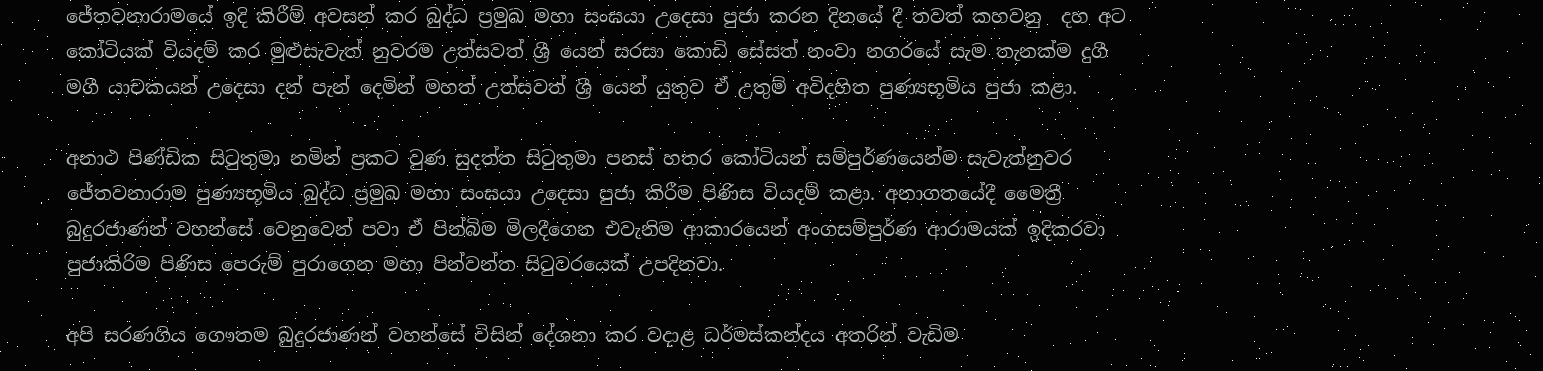ජේතවනාරාමයේ ඉදි කිරීම් අවසන් කර බුද්ධ ප්‍රමුඛ මහා සංඝයා උදෙසා පුජා කරන දිනයේ දී තවත් කහවනු  දහ අට කෝටියක් වියදම් කර මුළුසැවැත් නුවරම උත්සවත් ශ්‍රී යෙන් සරසා කොඩි සේසත් නංවා නගරයේ සැම තැනක්ම දුගී මගී යාචකයන් උදෙසා දන් පැන් දෙමින් මහත් උත්සවත් ශ්‍රී යෙන් යුතුව ඒ උතුම් අවිදහිත පුණ්‍යභූමිය පුජා කළා.

අනාථ පිණ්ඩික සිටුතුමා නමින් ප්‍රකට වුණ සුදත්ත සිටුතුමා පනස් හතර කෝටියන් සම්පුර්ණයෙන්ම සැවැත්නුවර ජේතවනාරාම පුණ්‍යභූමිය බුද්ධ ප්‍රමුඛ මහා සංඝයා උදෙසා පුජා කිරීම පිණිස වියදම් කළා. අනාගතයේදී මෛත්‍රී බුදුරජාණන් වහන්සේ වෙනුවෙන් පවා ඒ පින්බිම මිලදීගෙන එවැනිම ආකාරයෙන් අංගසම්පුර්ණ ආරාමයක් ඉදිකරවා පුජාකිරිම පිණිස පෙරුම් පුරාගෙන මහා පින්වන්ත සිටුවරයෙක් උපදිනවා.

අපි සරණගිය ගෞතම බුදුරජාණන් වහන්සේ විසින් දේශනා ‍කර වදාළ ධර්මස්කන්දය අතරින් වැඩිම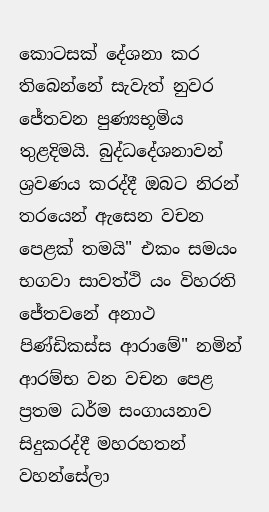කොටසක් දේශනා කර තිබෙන්නේ සැවැත් නුවර ජේතවන පුණ්‍යභූමිය තුළදිමයි. බුද්ධදේශනාවන් ශ්‍රවණය කරද්දී ඔබට නිරන් තරයෙන් ඇසෙන වචන පෙළක් තමයි" එකං සමයං භගවා සාවත්ථි යං විහරති ජේතවනේ අනාථ පිණ්ඩිකස්ස ආරාමේ" නමින් ආරම්භ වන වචන පෙළ ප්‍රතම ධර්ම සංගායනාව සිදුකරද්දී මහරහතන් වහන්සේලා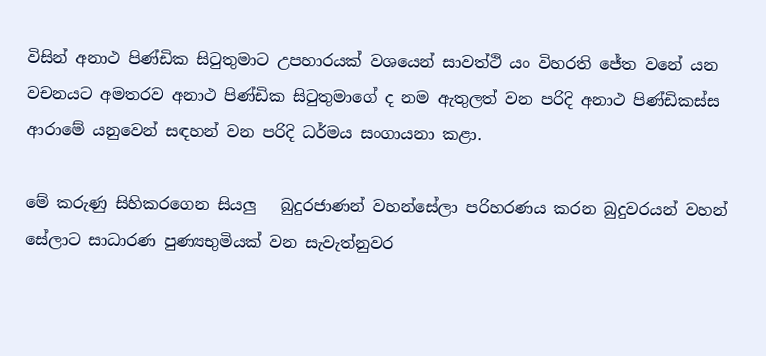විසින් අනාථ පිණ්ඩික සිටුතුමාට උපහාරයක් වශයෙන් සාවත්ථි යං විහරති ජේත වනේ යන වචනයට අමතරව අනාථ පිණ්ඩික සිටුතුමාගේ ද නම ඇතුලත් වන පරිදි අනාථ පිණ්ඩිකස්ස ආරාමේ යනුවෙන් සඳහන් වන පරිදි ධර්මය සංගායනා කළා.

මේ කරුණු සිහිකරගෙන සියලු   බුදුරජාණන් වහන්සේලා පරිහරණය කරන බුදුවරයන් වහන් සේලාට සාධාරණ පුණ්‍යභුමියක් වන සැවැත්නුවර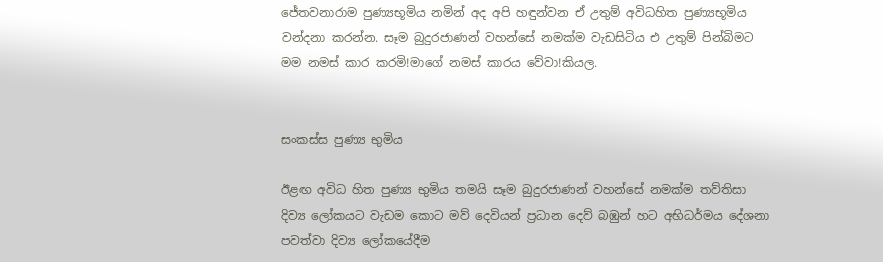ජේතවනාරාම පුණ්‍යභූමිය නමින් අද අපි හඳුන්වන ඒ උතුම් අවිධහිත පුණ්‍යභූමිය වන්දනා කරන්න. සෑම බුදුරජාණන් වහන්සේ නමක්ම වැඩසිටිය එ උතුම් පින්බිමට මම නමස් කාර කරමි!මාගේ නමස් කාරය වේවා!කියල.


සංකස්ස පුණ්‍ය භුමිය

ඊළඟ අවිධ හිත පුණ්‍ය භුමිය තමයි සෑම බුදුරජාණන් වහන්සේ නමක්ම තව්තිසා දිව්‍ය ලෝකයට වැ‍ඩම කොට මව් දෙවියන් ප්‍රධාන දෙව් බඹුන් හට අභිධර්මය දේශනා පවත්වා දිව්‍ය ලෝකයේදීම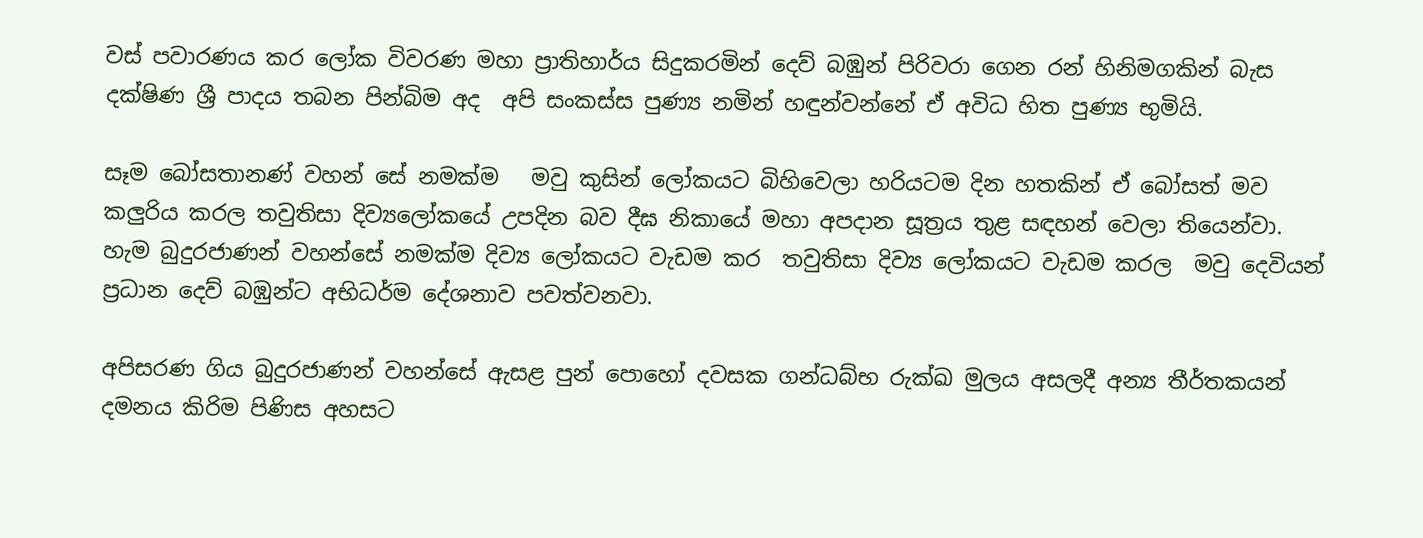වස් පවාරණය කර ලෝක විවරණ මහා ප්‍රාතිහාර්ය සිදුකරමින් දෙව් බඹුන් පිරිවරා ගෙන රන් හිනිමගකින් බැස දක්ෂිණ ශ්‍රී පාදය තබන පින්බිම අද  අපි සංකස්ස පුණ්‍ය නමින් හඳුන්වන්නේ ඒ අවිධ හිත පුණ්‍ය භුමියි.

සෑම බෝසතානණ් වහන් සේ නමක්ම   මවු කුසින් ලෝකයට බිහිවෙලා හරියටම දින හතකින් ඒ බෝසත් මව කලුරිය කරල තවුතිසා දිව්‍යලෝකයේ උපදින බව දීඝ නිකායේ මහා අපදාන සූත්‍රය තුළ සඳහන් වෙලා තියෙන්වා. හැම බුදුරජාණන් වහන්සේ නමක්ම දිව්‍ය ලෝකයට වැඩම කර  තවුතිසා දිව්‍ය ලෝකයට වැඩම කරල  මවු දෙවියන් ප්‍රධාන දෙව් බඹුන්ට අභිධර්ම දේශනාව පවත්වනවා.

අපිසරණ ගිය බුදුරජාණන් වහන්සේ ඇසළ පුන් පොහෝ දවසක ගන්ධබ්භ රුක්ඛ මුලය අසලදී අන්‍ය තීර්තකයන් දමනය කිරිම පිණිස අහසට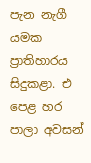පැන නැගී යමක ප්‍රාතිහාරය සිදුකළා. එ පෙළ හර පාලා අවසන්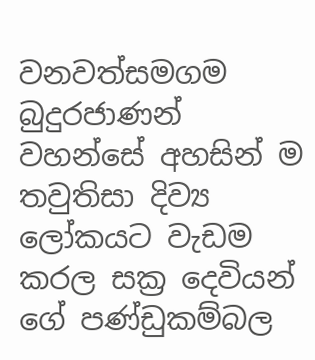වනවත්සමගම  බුදුරජාණන් වහන්සේ අහසින් ම තවුතිසා දිව්‍ය ලෝකයට වැඩම කරල සක්‍ර දෙවියන් ගේ පණ්ඩුකම්බල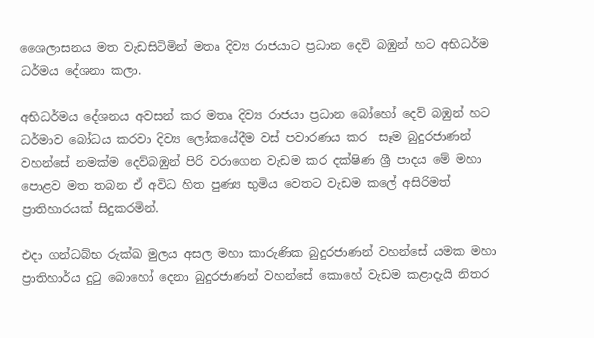ශෛලාසනය මත වැඩසිටිමින් මතෘ දිව්‍ය රාජයාට ප්‍රධාන දෙවි බඹුන් හට අභිධර්ම ධර්මය දේශනා කලා.

අභිධර්මය දේශනය අවසන් කර මතෘ දිව්‍ය රාජයා ප්‍රධාන බෝහෝ දෙව් බඹුන් හට ධර්මාව බෝධය කරවා දිව්‍ය ලෝකයේදීම වස් පවාරණය කර  සෑම බුදුරජාණන් වහන්සේ නමක්ම දෙව්බඹුන් පිරි වරාගෙන වැඩම කර දක්ෂිණ ශ්‍රී පාදය මේ මහා පොළව මත තබන ඒ අවිධ හිත පුණ්‍ය භුමිය වෙතට වැඩම කලේ අසිරිමත් ප්‍රාතිහාරයක් සිදුකරමින්.

එදා ගන්ධබ්භ රුක්ඛ මුලය අසල මහා කාරුණික බුදුරජාණන් වහන්සේ යමක මහා ප්‍රාතිහාර්ය දුටු බොහෝ දෙනා බුදුරජාණන් වහන්සේ කොහේ වැඩම කළාදැයි නිතර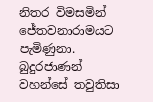නිතර විමසමින් ජේතවනාරාමයට පැමිණුනා. බුදුරජාණන් වහන්සේ තවුතිසා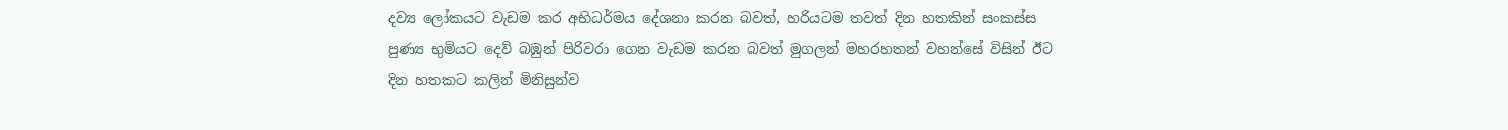දව්‍ය ලෝකයට වැඩම කර අභිධර්මය දේශනා කරන බවත්, හරියටම තවත් දින හතකින් සංකස්ස පුණ්‍ය භුමියට දෙව් බඹුන් පිරිවරා ගෙන වැඩම කරන බවත් මුගලන් මහරහතන් වහන්සේ විසින් ඊට දින හතකට කලින් මිනිසුන්ව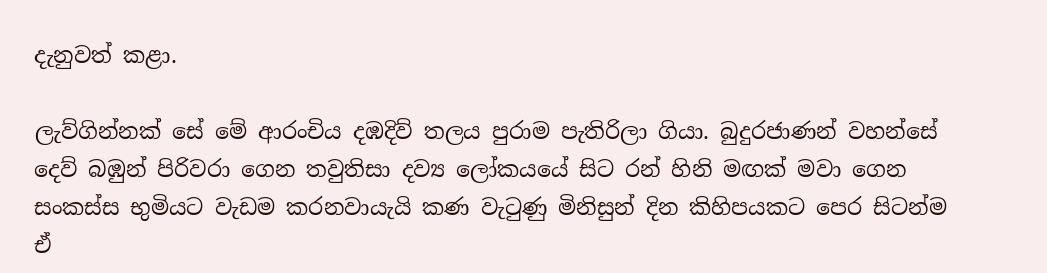දැනුවත් කළා.

ලැව්ගින්නක් සේ මේ ආරංචිය දඹදිව් තලය පුරාම පැතිරිලා ගියා. බුදුරජාණන් වහන්සේ දෙව් බඹුන් පිරිවරා ගෙන තවුතිසා දව්‍ය ලෝකයයේ සිට රන් හිනි මඟක් මවා ගෙන සංකස්ස භුමියට වැඩම කරනවායැයි කණ වැටුණු මිනිසුන් දින කිහිපයකට පෙර සිටන්ම ඒ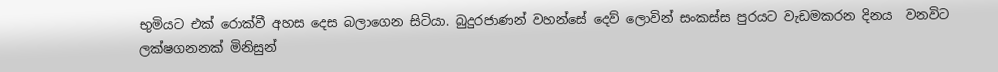භුමියට එක් රොක්වී අහස දෙස බලාගෙන සිටියා. බුදුරජාණන් වහන්සේ දෙව් ලොවින් සංකස්ස පුරයට වැඩමකරන දිනය  වනවිට ලක්ෂගනනක් මිනිසුන්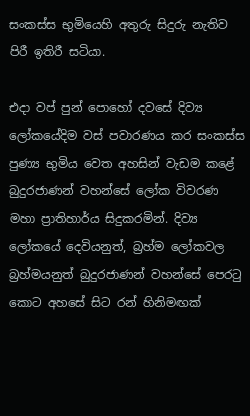සංකස්ස භුමියෙහි අතුරු සිදුරු නැතිව පිරී ඉතිරී සටියා.

එදා වප් පුන් පොහෝ දවසේ දිව්‍ය ලෝකයේදිම වස් පවාරණය කර සංකස්ස පුණ්‍ය භුමිය වෙත අහසින් වැඩම කළේ බුදුරජාණන් වහන්සේ ලෝක විවරණ මහා ප්‍රාතිහාර්ය සිදුකරමින්. දිව්‍ය ලෝකයේ දෙවියනුත්, බ්‍රහ්ම ලෝකවල බ්‍රහ්මයනුත් බුදුරජාණන් වහන්සේ පෙරටු කොට අහසේ සිට රන් හිනිමඟක්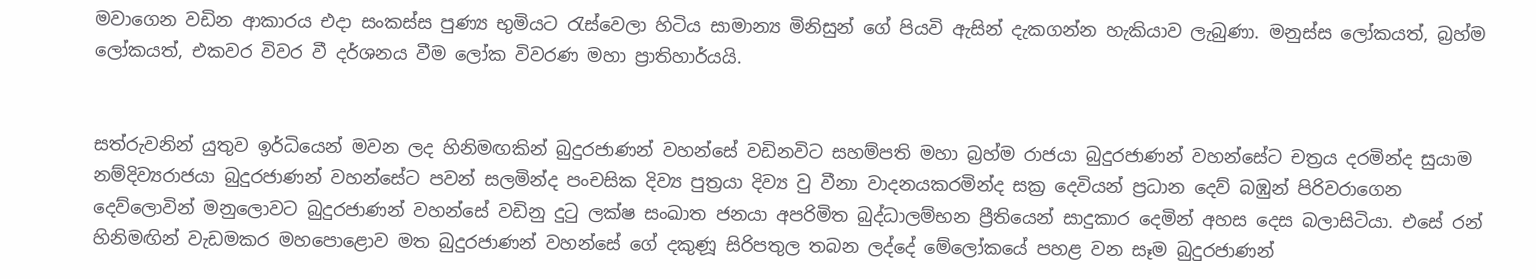මවාගෙන වඩින ආකාරය එදා සංකස්ස පුණ්‍ය භුමියට රැස්වෙලා හිටිය සාමාන්‍ය මිනිසුන් ගේ පියවි ඇසින් දැකගන්න හැකියාව ලැබුණා. මනුස්ස ලෝකයත්, බ්‍රහ්ම ලෝකයත්, එකවර විවර වී දර්ශනය වීම ලෝක විවරණ මහා ප්‍රාතිහාර්යයි.


සත්රුවනින් යුතුව ඉර්ධියෙන් මවන ලද හිනිමඟකින් බුදුරජාණන් වහන්සේ වඩිනවිට සහම්පති මහා බ්‍රහ්ම රාජයා බුදුරජාණන් වහන්සේට චත්‍රය දරමින්ද සුයාම නම්දිව්‍යරාජයා බුදුරජාණන් වහන්සේට පවන් සලමින්ද පංචසික දිව්‍ය පුත්‍රයා දිව්‍ය වු වීනා වාදනයකරමින්ද සක්‍ර දෙවියන් ප්‍රධාන දෙව් බඹුන් පිරිවරාගෙන දෙව්ලොවින් මනුලොවට බුදුරජාණන් වහන්සේ වඩිනු දුටු ලක්ෂ සංඛාත ජනයා අපරිමිත බුද්ධාලම්භන ප්‍රීතියෙන් සාදුකාර දෙමින් අහස දෙස බලාසිටියා. එසේ රන් හිනිමඟින් වැඩමකර මහපොළොව මත බුදුරජාණන් වහන්සේ ගේ දකුණූ සිරිපතුල තබන ලද්දේ මේලෝකයේ පහළ වන සෑම බුදුරජාණන්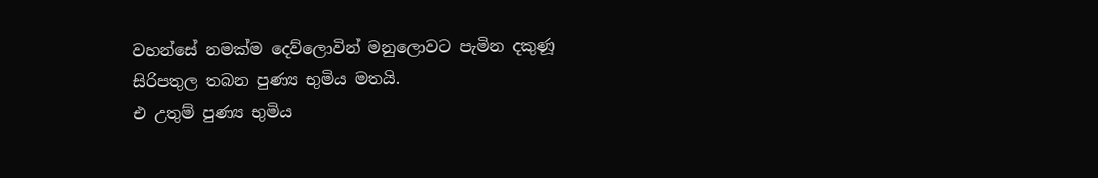වහන්සේ නමක්ම දෙව්ලොවින් මනුලොවට පැමින දකුණූ සිරිපතුල තබන පුණ්‍ය භුමිය මතයි.
එ උතුම් පුණ්‍ය භුමිය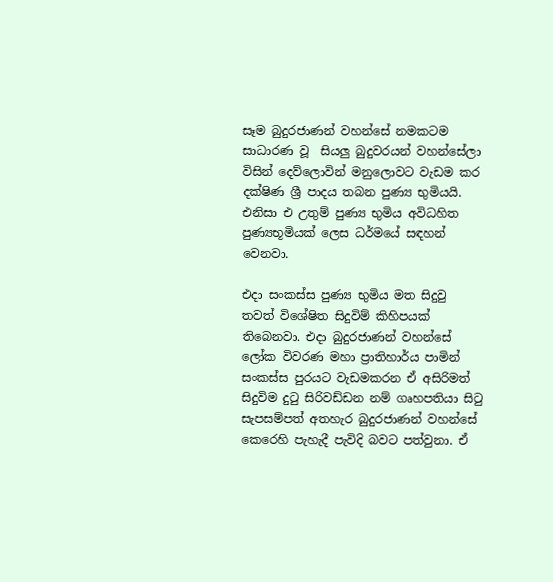සෑම බුදුරජාණන් වහන්සේ නමකටම සාධාරණ වූ  සියලු බුදුවරයන් වහන්සේලා විසින් දෙව්ලොවින් මනුලොවට වැඩම කර දක්ෂිණ ශ්‍රී පාදය තබන පුණ්‍ය භුමියයි. එනිසා එ උතුම් පුණ්‍ය භුමිය අවිධහිත පුණ්‍යභූමියක් ලෙස ධර්මයේ සඳහන් වෙනවා.

එදා සංකස්ස පුණ්‍ය භුමිය මත සිදුවු තවත් විශේෂිත සිදුවිම් කිහිපයක් තිබෙනවා. එදා බුදුරජාණන් වහන්සේ ලෝක විවරණ මහා ප්‍රාතිහාර්ය පාමින් සංකස්ස පුරයට වැඩමකරන ඒ අසිරිමත් සිදුවිම දුටු සිරිවඩ්ඩන නම් ගෘහපතියා සිටු සැපසම්පත් අතහැර බුදුරජාණන් වහන්සේ කෙරෙහි පැහැදී පැවිදි බවට පත්වුනා. ඒ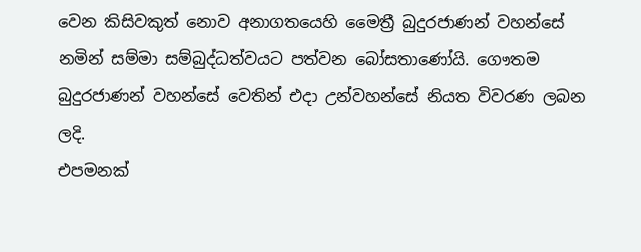වෙන කිසිවකුත් නොව අනාගතයෙහි මෛත්‍රී බුදුරජාණන් වහන්සේ නමින් සම්මා සම්බුද්ධත්වයට පත්වන බෝසතාණෝයි. ගෞතම බුදුරජාණන් වහන්සේ වෙතින් එදා උන්වහන්සේ නියත විවරණ ලබන ලදි.
එපමනක්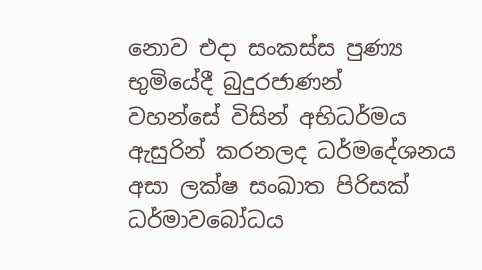නොව එදා සංකස්ස පුණ්‍ය භුමියේදී බුදුරජාණන් වහන්සේ ‍විසින් අභිධර්මය ඇසුරින් කරනලද ධර්මදේශනය අසා ලක්ෂ සංඛාත පිරිසක් ධර්මාවබෝධය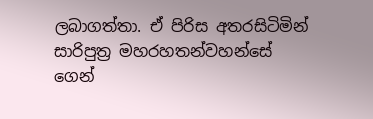ලබාගත්තා. ඒ පිරිස අතරසිටිමින් සාරිපුත්‍ර මහරහතන්වහන්සේ ගෙන්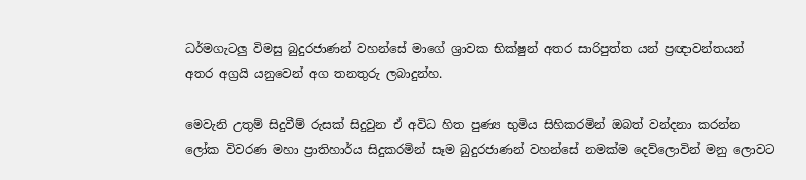ධර්මගැටලු විමසු බුදුරජාණන් වහන්සේ මාගේ ශ්‍රාවක භික්ෂුන් අතර සාරිපුත්‍ත යන් ප්‍රඥාවන්තයන් අතර අග්‍රයි යනුවෙන් අග තනතුරු ලබාදුන්හ.

මෙවැනි උතුම් සිදුවීම් රුසක් සිදුවුන ඒ අවිධ හිත පුණ්‍ය භුමිය සිහිකරමින් ඔබත් වන්දනා කරන්න ලෝක විවරණ මහා ප්‍රාතිහාර්ය සිදුකරමින් සෑම බුදුරජාණන් වහන්සේ නමක්ම දෙව්ලොවින් මනු ලොවට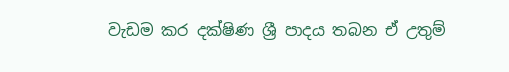වැඩම කර දක්ෂිණ ශ්‍රී පාදය තබන ඒ උතුම්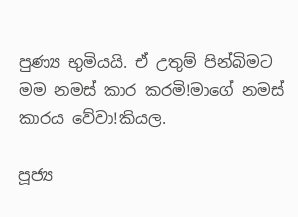පුණ්‍ය භුමියයි. ඒ උතුම් පින්බිමට මම නමස් කාර කරමි!මාගේ නමස් කාරය වේවා!කියල.

පූජ්‍ය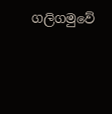ගලිගමුවේ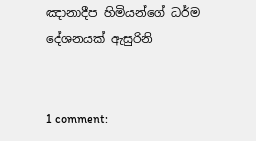ඤානාදීප හිමියන්ගේ ධර්ම දේශනයක් ඇසුරිනි


1 comment: